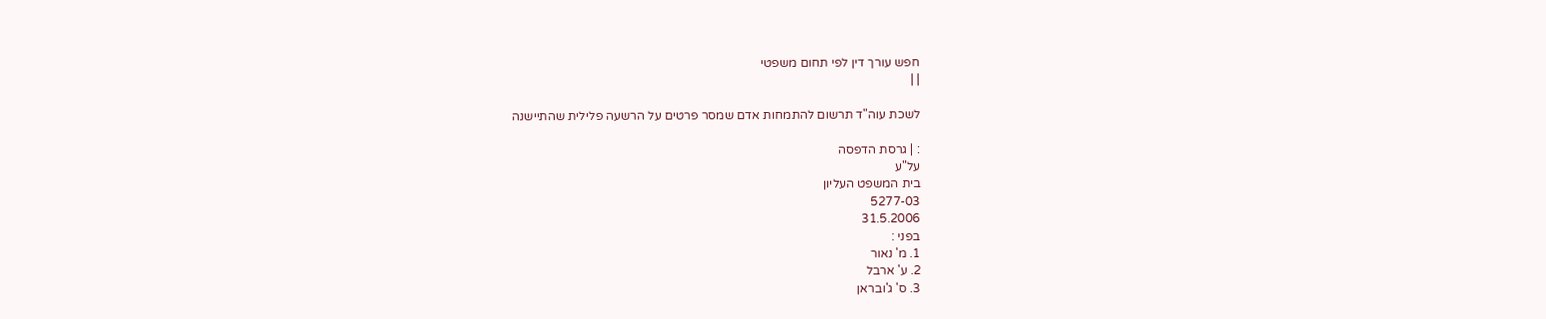חפש עורך דין לפי תחום משפטי
| |

לשכת עוה"ד תרשום להתמחות אדם שמסר פרטים על הרשעה פלילית שהתיישנה

: | גרסת הדפסה
על"ע
בית המשפט העליון
5277-03
31.5.2006
בפני :
1. מ' נאור
2. ע' ארבל
3. ס' ג'ובראן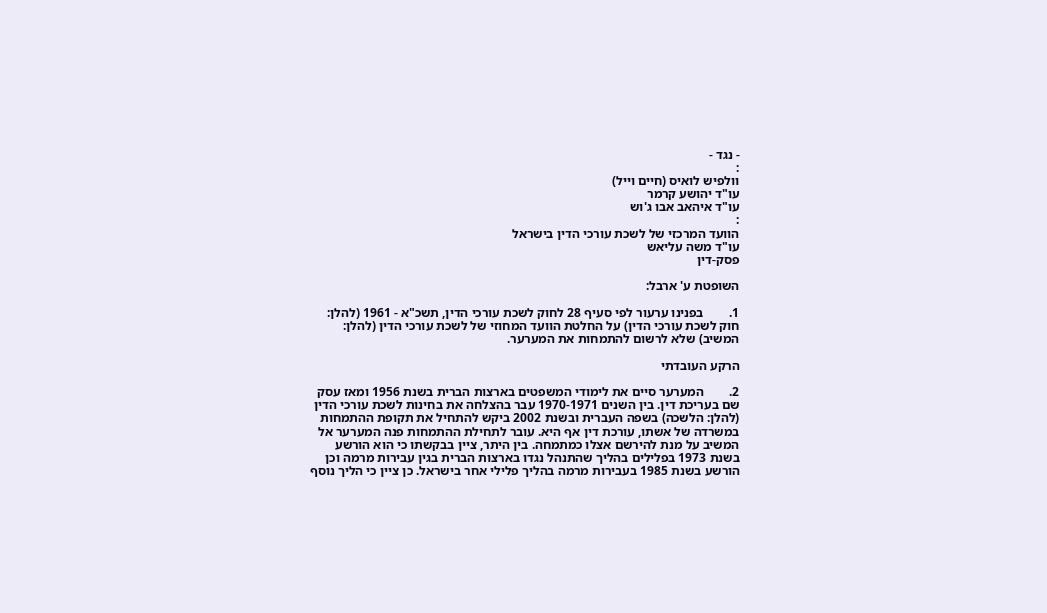- נגד -
:
וולפיש לואיס (חיים וייל)
עו"ד יהושע קרמר
עו"ד איהאב אבו ג'וש
:
הוועד המרכזי של לשכת עורכי הדין בישראל
עו"ד משה עליאש
פסק-דין

השופטת ע' ארבל:

1.        בפנינו ערעור לפי סעיף 28 לחוק לשכת עורכי הדין, תשכ"א - 1961 (להלן:  חוק לשכת עורכי הדין) על החלטת הוועד המחוזי של לשכת עורכי הדין (להלן: המשיב) שלא לרשום להתמחות את המערער.

הרקע העובדתי

2.        המערער סיים את לימודי המשפטים בארצות הברית בשנת 1956 ומאז עסק שם בעריכת דין. בין השנים 1970-1971 עבר בהצלחה את בחינות לשכת עורכי הדין (להלן: הלשכה) בשפה העברית ובשנת 2002 ביקש להתחיל את תקופת ההתמחות במשרדה של אשתו, עורכת דין אף היא. עובר לתחילת ההתמחות פנה המערער אל המשיב על מנת להירשם אצלו כמתמחה. בין היתר, ציין בבקשתו כי הוא הורשע בשנת 1973 בפלילים בהליך שהתנהל נגדו בארצות הברית בגין עבירות מרמה וכן הורשע בשנת 1985 בעבירות מרמה בהליך פלילי אחר בישראל. כן ציין כי הליך נוסף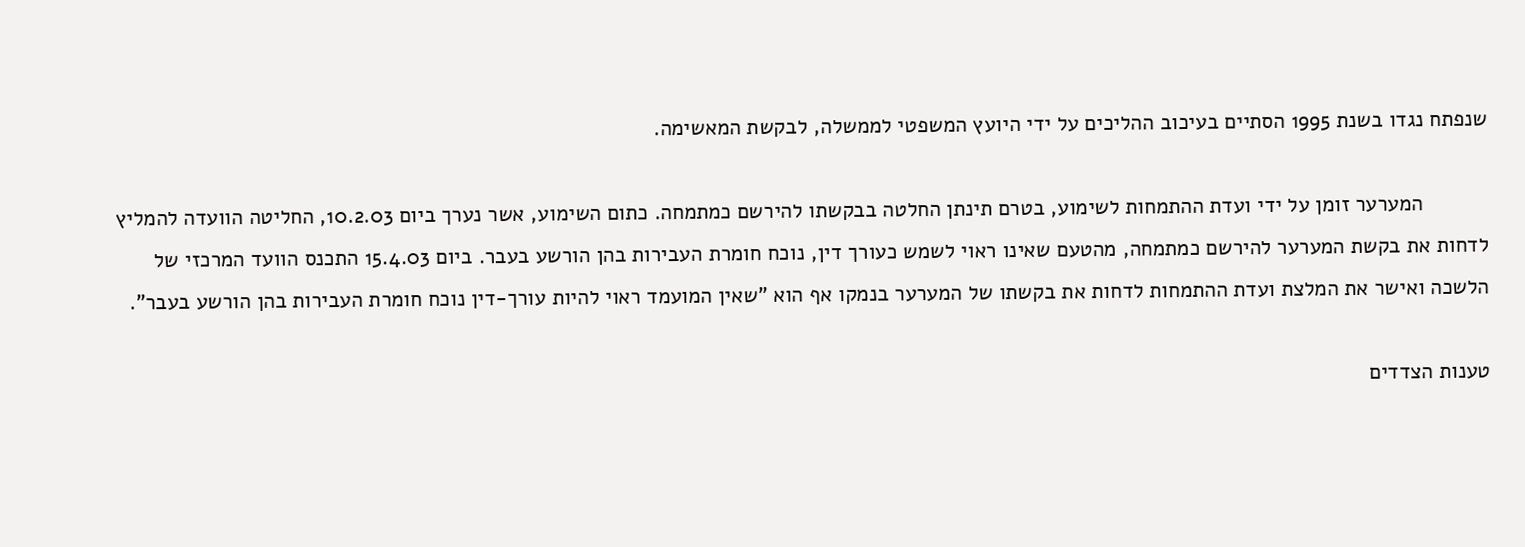שנפתח נגדו בשנת 1995 הסתיים בעיכוב ההליכים על ידי היועץ המשפטי לממשלה, לבקשת המאשימה.

           המערער זומן על ידי ועדת ההתמחות לשימוע, בטרם תינתן החלטה בבקשתו להירשם כמתמחה. כתום השימוע, אשר נערך ביום 10.2.03, החליטה הוועדה להמליץ לדחות את בקשת המערער להירשם כמתמחה, מהטעם שאינו ראוי לשמש כעורך דין, נוכח חומרת העבירות בהן הורשע בעבר. ביום 15.4.03 התכנס הוועד המרכזי של הלשכה ואישר את המלצת ועדת ההתמחות לדחות את בקשתו של המערער בנמקו אף הוא "שאין המועמד ראוי להיות עורך-דין נוכח חומרת העבירות בהן הורשע בעבר".

טענות הצדדים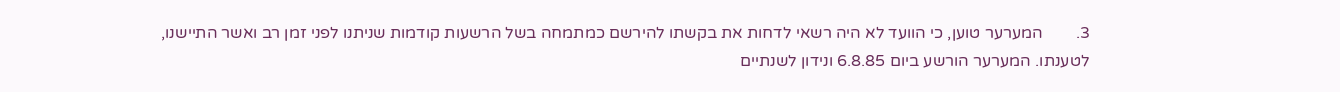3.        המערער טוען, כי הוועד לא היה רשאי לדחות את בקשתו להירשם כמתמחה בשל הרשעות קודמות שניתנו לפני זמן רב ואשר התיישנו, לטענתו. המערער הורשע ביום 6.8.85 ונידון לשנתיים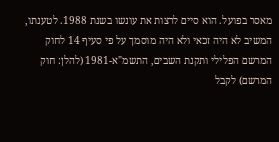מאסר בפועל. הוא סיים לרצות את עונשו בשנת 1988. לטענתו, המשיב לא היה זכאי ולא היה מוסמך על פי סעיף 14 לחוק המרשם הפלילי ותקנת השבים, התשמ"א-1981 (להלן: חוק המרשם) לקבל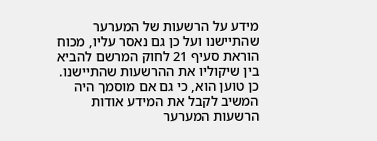מידע על הרשעות של המערער שהתיישנו ועל כן גם נאסר עליו, מכוח הוראת סעיף 21 לחוק המרשם להביא בין שיקוליו את ההרשעות שהתיישנו. כן טוען הוא, כי גם אם מוסמך היה המשיב לקבל את המידע אודות הרשעות המערער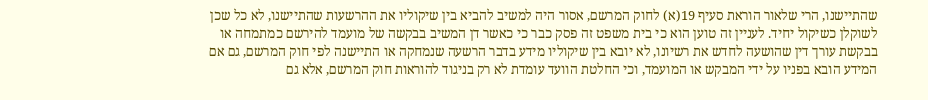שהתיישנו, הרי שלאור הוראת סעיף 19(א) לחוק המרשם, אסור היה למשיב להביא בין שיקוליו את ההרשעות שהתיישנו, לא כל שכן לשוקלן כשיקול יחיד. לעניין זה טוען הוא כי בית משפט זה פסק כבר כי כאשר דן המשיב בבקשה של מועמד להירשם כמתמחה או בבקשת עורך דין שהושעה לחדש את רשיונו, לא יובא בין שיקוליו מידע בדבר הרשעה שנמחקה או התיישנה לפי חוק המרשם, גם אם המידע הובא בפניו על ידי המבקש או המועמד, וכי החלטת הוועד עומדת לא רק בניגוד להוראות חוק המרשם, אלא גם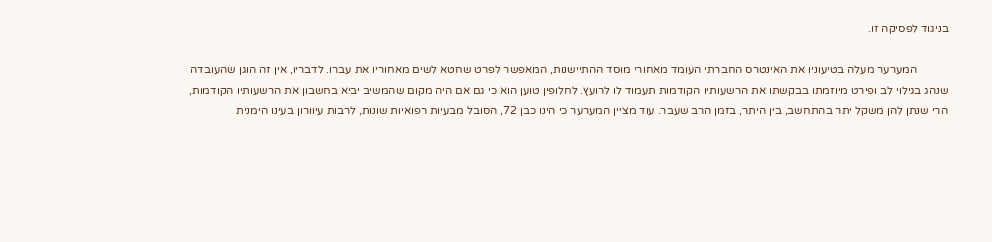בניגוד לפסיקה זו.

           המערער מעלה בטיעוניו את האינטרס החברתי העומד מאחורי מוסד ההתיישנות, המאפשר לפרט שחטא לשים מאחוריו את עברו. לדבריו, אין זה הוגן שהעובדה שנהג בגילוי לב ופירט מיוזמתו בבקשתו את הרשעותיו הקודמות תעמוד לו לרועץ. לחלופין טוען הוא כי גם אם היה מקום שהמשיב יביא בחשבון את הרשעותיו הקודמות, הרי שנתן להן משקל יתר בהתחשב, בין היתר, בזמן הרב שעבר. עוד מציין המערער כי הינו כבן 72, הסובל מבעיות רפואיות שונות, לרבות עיוורון בעינו הימנית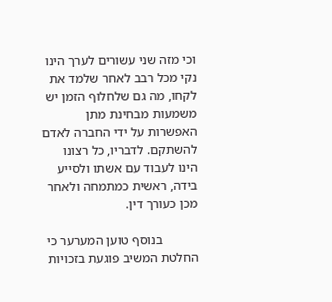וכי מזה שני עשורים לערך הינו נקי מכל רבב לאחר שלמד את לקחו, מה גם שלחלוף הזמן יש משמעות מבחינת מתן האפשרות על ידי החברה לאדם להשתקם. לדבריו, כל רצונו הינו לעבוד עם אשתו ולסייע בידה, ראשית כמתמחה ולאחר מכן כעורך דין.

           בנוסף טוען המערער כי החלטת המשיב פוגעת בזכויות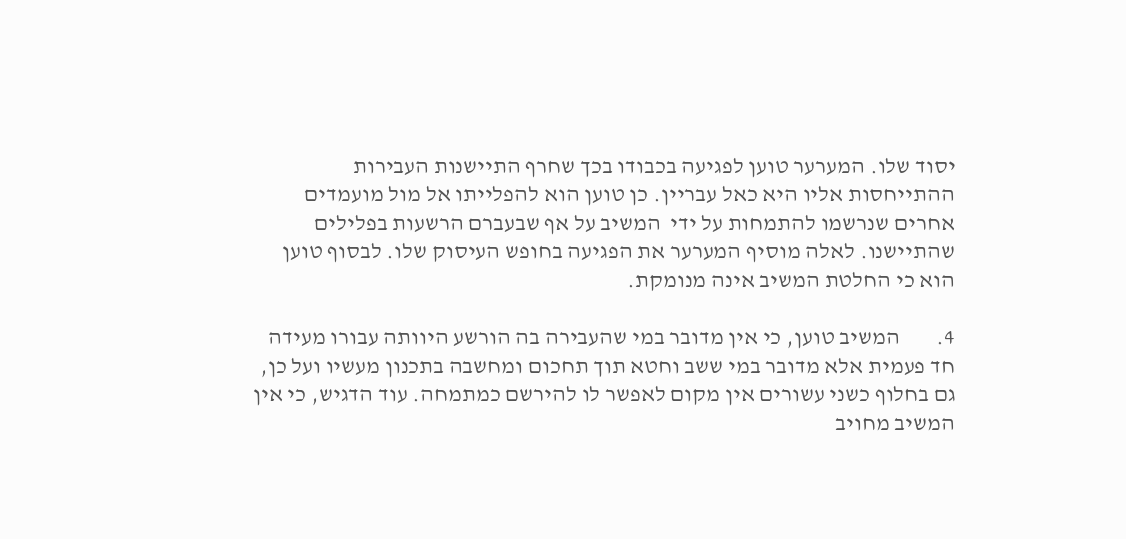יסוד שלו. המערער טוען לפגיעה בכבודו בכך שחרף התיישנות העבירות ההתייחסות אליו היא כאל עבריין. כן טוען הוא להפלייתו אל מול מועמדים אחרים שנרשמו להתמחות על ידי  המשיב על אף שבעברם הרשעות בפלילים שהתיישנו. לאלה מוסיף המערער את הפגיעה בחופש העיסוק שלו. לבסוף טוען הוא כי החלטת המשיב אינה מנומקת.

4.        המשיב טוען, כי אין מדובר במי שהעבירה בה הורשע היוותה עבורו מעידה חד פעמית אלא מדובר במי ששב וחטא תוך תחכום ומחשבה בתכנון מעשיו ועל כן, גם בחלוף כשני עשורים אין מקום לאפשר לו להירשם כמתמחה. עוד הדגיש, כי אין המשיב מחויב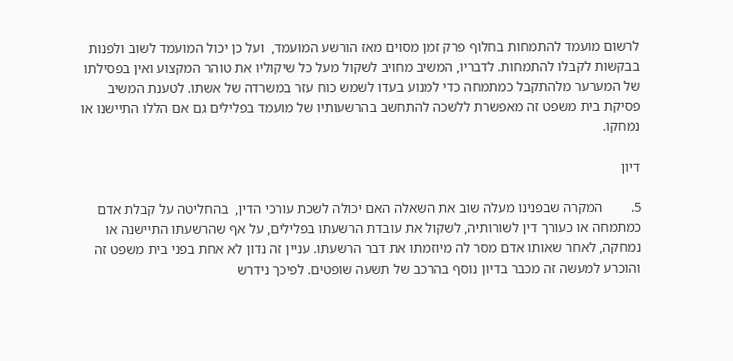לרשום מועמד להתמחות בחלוף פרק זמן מסוים מאז הורשע המועמד,  ועל כן יכול המועמד לשוב ולפנות בבקשות לקבלו להתמחות. לדבריו, המשיב מחויב לשקול מעל כל שיקוליו את טוהר המקצוע ואין בפסילתו של המערער מלהתקבל כמתמחה כדי למנוע בעדו לשמש כוח עזר במשרדה של אשתו. לטענת המשיב פסיקת בית משפט זה מאפשרת ללשכה להתחשב בהרשעותיו של מועמד בפלילים גם אם הללו התיישנו או נמחקו.

דיון

5.        המקרה שבפנינו מעלה שוב את השאלה האם יכולה לשכת עורכי הדין,  בהחליטה על קבלת אדם כמתמחה או כעורך דין לשורותיה, לשקול את עובדת הרשעתו בפלילים, על אף שהרשעתו התיישנה או נמחקה, לאחר שאותו אדם מסר לה מיוזמתו את דבר הרשעתו. עניין זה נדון לא אחת בפני בית משפט זה והוכרע למעשה זה מכבר בדיון נוסף בהרכב של תשעה שופטים. לפיכך נידרש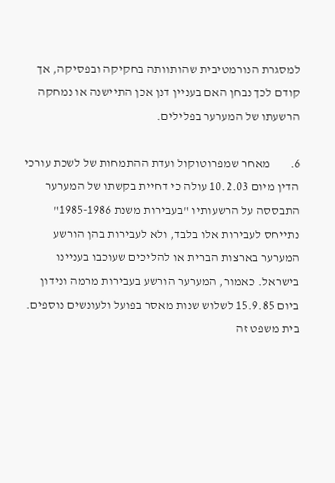למסגרת הנורמטיבית שהותוותה בחקיקה ובפסיקה, אך קודם לכך נבחן האם בעניין דנן אכן התיישנה או נמחקה הרשעתו של המערער בפלילים.

6.        מאחר שמפרוטוקול ועדת ההתמחות של לשכת עורכי הדין מיום 10.2.03 עולה כי דחיית בקשתו של המערער התבססה על הרשעותיו "בעבירות משנת 1985-1986" נתייחס לעבירות אלו בלבד, ולא לעבירות בהן הורשע המערער בארצות הברית או להליכים שעוכבו בעניינו בישראל. כאמור, המערער הורשע בעבירות מרמה ונידון ביום 15.9.85 לשלוש שנות מאסר בפועל ולעונשים נוספים. בית משפט זה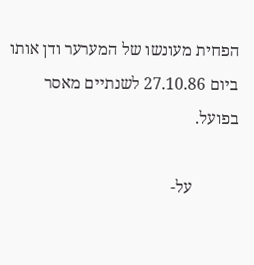הפחית מעונשו של המערער ודן אותו ביום 27.10.86 לשנתיים מאסר בפועל.

           על-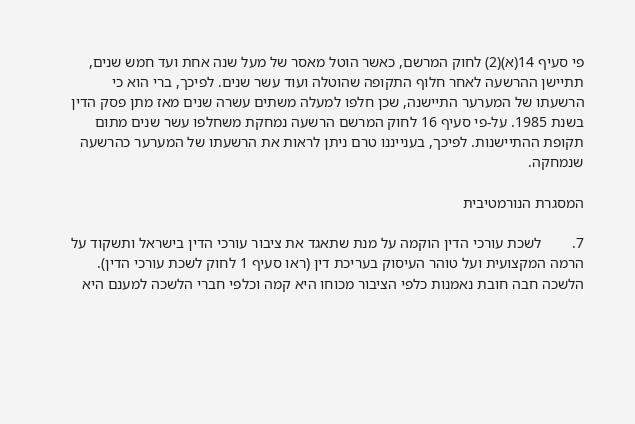פי סעיף 14(א)(2) לחוק המרשם, כאשר הוטל מאסר של מעל שנה אחת ועד חמש שנים, תתיישן ההרשעה לאחר חלוף התקופה שהוטלה ועוד עשר שנים. לפיכך, ברי הוא כי הרשעתו של המערער התיישנה, שכן חלפו למעלה משתים עשרה שנים מאז מתן פסק הדין בשנת 1985. על-פי סעיף 16 לחוק המרשם הרשעה נמחקת משחלפו עשר שנים מתום תקופת ההתיישנות. לפיכך, בענייננו טרם ניתן לראות את הרשעתו של המערער כהרשעה שנמחקה.

המסגרת הנורמטיבית

7.        לשכת עורכי הדין הוקמה על מנת שתאגד את ציבור עורכי הדין בישראל ותשקוד על הרמה המקצועית ועל טוהר העיסוק בעריכת דין (ראו סעיף 1 לחוק לשכת עורכי הדין). הלשכה חבה חובת נאמנות כלפי הציבור מכוחו היא קמה וכלפי חברי הלשכה למענם היא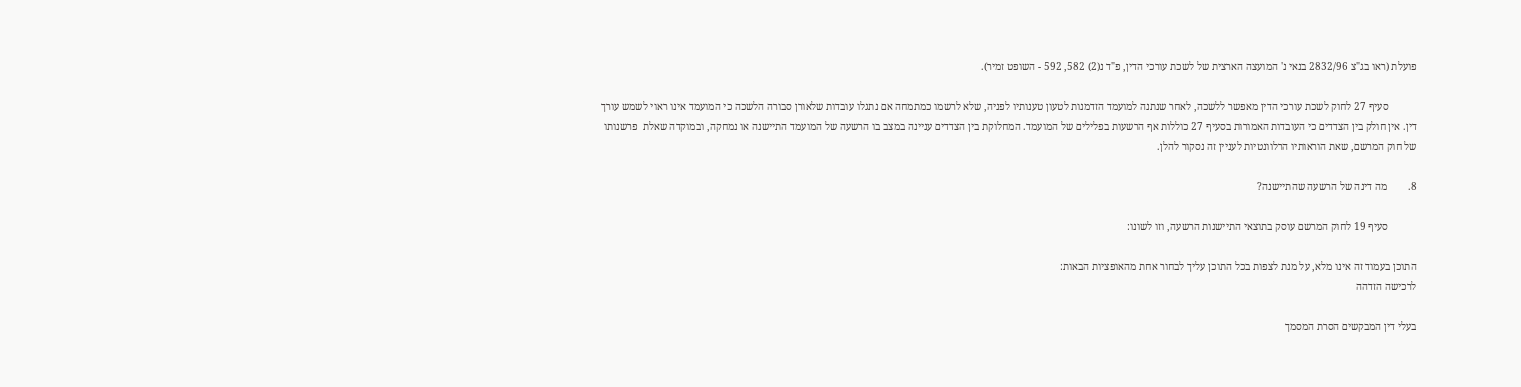פועלת (ראו בג"צ 2832/96 בנאי נ' המועצה הארצית של לשכת עורכי הדין, פ"ד נ(2) 582, 592 - השופט זמיר).

           סעיף 27 לחוק לשכת עורכי הדין מאפשר ללשכה, לאחר שנתנה למועמד הזדמנות לטעון טענותיו לפניה, שלא לרשמו כמתמחה אם נתגלו עובדות שלאורן סבורה הלשכה כי המועמד אינו ראוי לשמש עורך דין. אין חולק בין הצדדים כי העובדות האמורות בסעיף 27 כוללות אף הרשעות בפלילים של המועמד. המחלוקת בין הצדדים עניינה במצב בו הרשעה של המועמד התיישנה או נמחקה, ובמוקדה שאלת  פרשנותו של חוק המרשם, שאת הוראותיו הרלוונטיות לעניין זה נסקור להלן.

8.        מה דינה של הרשעה שהתיישנה?

           סעיף 19 לחוק המרשם עוסק בתוצאי התיישנות הרשעה, וזו לשונו:

התוכן בעמוד זה אינו מלא, על מנת לצפות בכל התוכן עליך לבחור אחת מהאופציות הבאות:
לרכישה הזדהה

בעלי דין המבקשים הסרת המסמך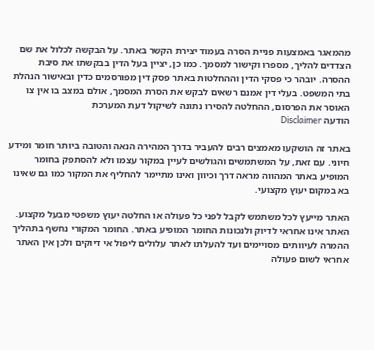מהמאגר באמצעות פניית הסרה בעמוד יצירת הקשר באתר. על הבקשה לכלול את שם הצדדים להליך, מספרו וקישור למסמך. כמו כן, יציין בעל הדין בבקשתו את סיבת ההסרה. יובהר כי פסקי הדין וההחלטות באתר פסק דין מפורסמים כדין ובאישור הנהלת בתי המשפט. בעלי דין אמנם רשאים לבקש את הסרת המסמך, אולם במצב בו אין צו האוסר את הפרסום, ההחלטה להסירו נתונה לשיקול דעת המערכת
הודעה Disclaimer

באתר זה הושקעו מאמצים רבים להעביר בדרך המהירה הנאה והטובה ביותר חומר ומידע חיוני. עם זאת, על המשתמשים והגולשים לעיין במקור עצמו ולא להסתפק בחומר המופיע באתר המהווה מראה דרך וכיוון ואינו מתיימר להחליף את המקור כמו גם שאינו בא במקום יעוץ מקצועי.

האתר מייעץ לכל משתמש לקבל לפני כל פעולה או החלטה יעוץ משפטי מבעל מקצוע. האתר אינו אחראי לדיוק ולנכונות החומר המופיע באתר. החומר המקורי נחשף בתהליך ההמרה לעיוותים מסויימים ועד להעלתו לאתר עלולים ליפול אי דיוקים ולכן אין האתר אחראי לשום פעולה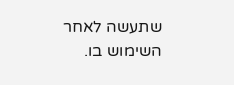שתעשה לאחר השימוש בו.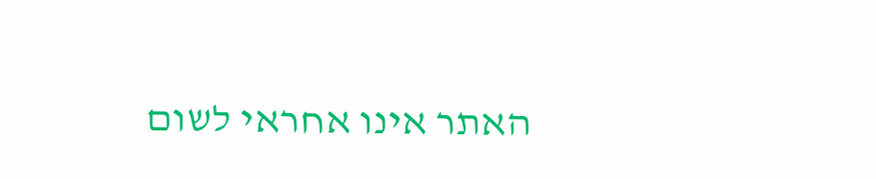האתר אינו אחראי לשום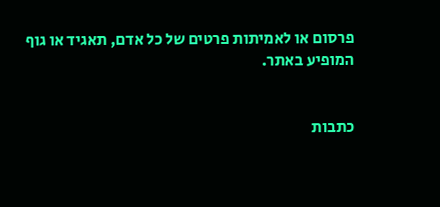פרסום או לאמיתות פרטים של כל אדם, תאגיד או גוף המופיע באתר.


כתבות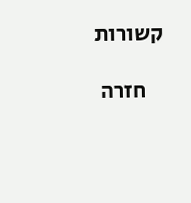קשורות

    חזרה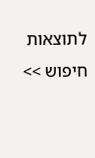לתוצאות חיפוש >>